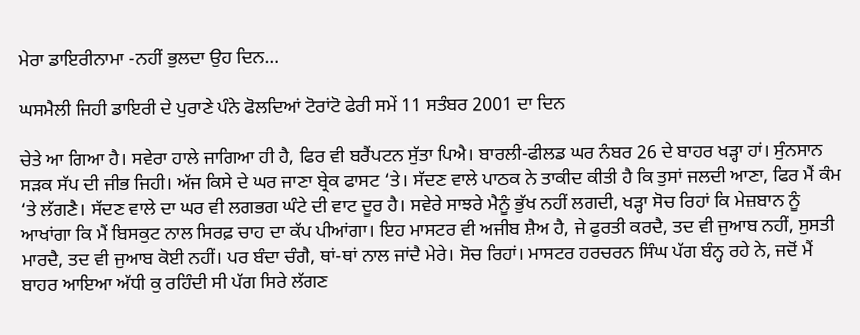ਮੇਰਾ ਡਾਇਰੀਨਾਮਾ -ਨਹੀਂ ਭੁਲਦਾ ਉਹ ਦਿਨ…

ਘਸਮੈਲੀ ਜਿਹੀ ਡਾਇਰੀ ਦੇ ਪੁਰਾਣੇ ਪੰਨੇ ਫੋਲਦਿਆਂ ਟੋਰਾਂਟੋ ਫੇਰੀ ਸਮੇਂ 11 ਸਤੰਬਰ 2001 ਦਾ ਦਿਨ

ਚੇਤੇ ਆ ਗਿਆ ਹੈ। ਸਵੇਰਾ ਹਾਲੇ ਜਾਗਿਆ ਹੀ ਹੈ, ਫਿਰ ਵੀ ਬਰੈਂਪਟਨ ਸੁੱਤਾ ਪਿਐ। ਬਾਰਲੀ-ਫੀਲਡ ਘਰ ਨੰਬਰ 26 ਦੇ ਬਾਹਰ ਖੜ੍ਹਾ ਹਾਂ। ਸੁੰਨਸਾਨ ਸੜਕ ਸੱਪ ਦੀ ਜੀਭ ਜਿਹੀ। ਅੱਜ ਕਿਸੇ ਦੇ ਘਰ ਜਾਣਾ ਬ੍ਰੇਕ ਫਾਸਟ ‘ਤੇ। ਸੱਦਣ ਵਾਲੇ ਪਾਠਕ ਨੇ ਤਾਕੀਦ ਕੀਤੀ ਹੈ ਕਿ ਤੁਸਾਂ ਜਲਦੀ ਆਣਾ, ਫਿਰ ਮੈਂ ਕੰਮ ‘ਤੇ ਲੱਗਣੈ। ਸੱਦਣ ਵਾਲੇ ਦਾ ਘਰ ਵੀ ਲਗਭਗ ਘੰਟੇ ਦੀ ਵਾਟ ਦੂਰ ਹੈ। ਸਵੇਰੇ ਸਾਝਰੇ ਮੈਨੂੰ ਭੁੱਖ ਨਹੀਂ ਲਗਦੀ, ਖੜ੍ਹਾ ਸੋਚ ਰਿਹਾਂ ਕਿ ਮੇਜ਼ਬਾਨ ਨੂੰ ਆਖਾਂਗਾ ਕਿ ਮੈਂ ਬਿਸਕੁਟ ਨਾਲ ਸਿਰਫ਼ ਚਾਹ ਦਾ ਕੱਪ ਪੀਆਂਗਾ। ਇਹ ਮਾਸਟਰ ਵੀ ਅਜੀਬ ਸ਼ੈਅ ਹੈ, ਜੇ ਫੁਰਤੀ ਕਰਦੈ, ਤਦ ਵੀ ਜੁਆਬ ਨਹੀਂ, ਸੁਸਤੀ ਮਾਰਦੈ, ਤਦ ਵੀ ਜੁਆਬ ਕੋਈ ਨਹੀਂ। ਪਰ ਬੰਦਾ ਚੰਗੈ, ਥਾਂ-ਥਾਂ ਨਾਲ ਜਾਂਦੈ ਮੇਰੇ। ਸੋਚ ਰਿਹਾਂ। ਮਾਸਟਰ ਹਰਚਰਨ ਸਿੰਘ ਪੱਗ ਬੰਨ੍ਹ ਰਹੇ ਨੇ, ਜਦੋਂ ਮੈਂ ਬਾਹਰ ਆਇਆ ਅੱਧੀ ਕੁ ਰਹਿੰਦੀ ਸੀ ਪੱਗ ਸਿਰੇ ਲੱਗਣ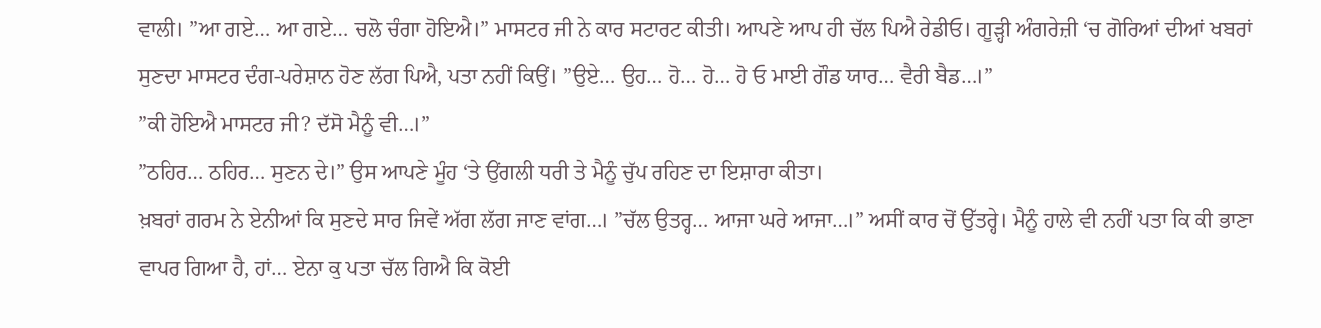ਵਾਲੀ। ”ਆ ਗਏ… ਆ ਗਏ… ਚਲੋ ਚੰਗਾ ਹੋਇਐ।” ਮਾਸਟਰ ਜੀ ਨੇ ਕਾਰ ਸਟਾਰਟ ਕੀਤੀ। ਆਪਣੇ ਆਪ ਹੀ ਚੱਲ ਪਿਐ ਰੇਡੀਓ। ਗੂੜ੍ਹੀ ਅੰਗਰੇਜ਼ੀ ‘ਚ ਗੋਰਿਆਂ ਦੀਆਂ ਖਬਰਾਂ ਸੁਣਦਾ ਮਾਸਟਰ ਦੰਗ-ਪਰੇਸ਼ਾਨ ਹੋਣ ਲੱਗ ਪਿਐ, ਪਤਾ ਨਹੀਂ ਕਿਉਂ। ”ਉਏ… ਉਹ… ਹੋ… ਹੋ… ਹੋ ਓ ਮਾਈ ਗੌਡ ਯਾਰ… ਵੈਰੀ ਬੈਡ…।”
”ਕੀ ਹੋਇਐ ਮਾਸਟਰ ਜੀ? ਦੱਸੋ ਮੈਨੂੰ ਵੀ…।”
”ਠਹਿਰ… ਠਹਿਰ… ਸੁਣਨ ਦੇ।” ਉਸ ਆਪਣੇ ਮੂੰਹ ‘ਤੇ ਉਂਗਲੀ ਧਰੀ ਤੇ ਮੈਨੂੰ ਚੁੱਪ ਰਹਿਣ ਦਾ ਇਸ਼ਾਰਾ ਕੀਤਾ।
ਖ਼ਬਰਾਂ ਗਰਮ ਨੇ ਏਨੀਆਂ ਕਿ ਸੁਣਦੇ ਸਾਰ ਜਿਵੇਂ ਅੱਗ ਲੱਗ ਜਾਣ ਵਾਂਗ…। ”ਚੱਲ ਉਤਰ੍ਹ… ਆਜਾ ਘਰੇ ਆਜਾ…।” ਅਸੀਂ ਕਾਰ ਚੋਂ ਉੱਤਰ੍ਹੇ। ਮੈਨੂੰ ਹਾਲੇ ਵੀ ਨਹੀਂ ਪਤਾ ਕਿ ਕੀ ਭਾਣਾ ਵਾਪਰ ਗਿਆ ਹੈ, ਹਾਂ… ਏਨਾ ਕੁ ਪਤਾ ਚੱਲ ਗਿਐ ਕਿ ਕੋਈ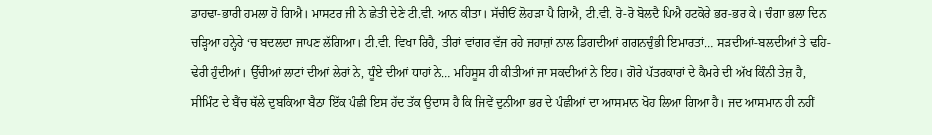ਡਾਹਢਾ-ਭਾਰੀ ਹਮਲਾ ਹੋ ਗਿਐ। ਮਾਸਟਰ ਜੀ ਨੇ ਛੇਤੀ ਦੇਣੇ ਟੀ.ਵੀ. ਆਨ ਕੀਤਾ। ਸੱਚੀਓਂ ਲੋਹੜਾ ਪੈ ਗਿਐ, ਟੀ.ਵੀ. ਰੋ-ਰੋ ਬੋਲਦੈ ਪਿਐ ਹਟਕੋਰੇ ਭਰ-ਭਰ ਕੇ। ਚੰਗਾ ਭਲਾ ਦਿਨ ਚੜ੍ਹਿਆ ਹਨ੍ਹੇਰੇ ‘ਚ ਬਦਲਦਾ ਜਾਪਣ ਲੱਗਿਆ। ਟੀ.ਵੀ. ਵਿਖਾ ਰਿਹੈ, ਤੀਰਾਂ ਵਾਂਗਰ ਵੱਜ ਰਹੇ ਜਹਾਜ਼ਾਂ ਨਾਲ ਡਿਗਦੀਆਂ ਗਗਨਚੁੰਭੀ ਇਮਾਰਤਾਂ… ਸੜਦੀਆਂ-ਬਲਦੀਆਂ ਤੇ ਢਹਿ-ਢੇਰੀ ਹੁੰਦੀਆਂ। ਉੱਚੀਆਂ ਲਾਟਾਂ ਦੀਆਂ ਲੇਰਾਂ ਨੇ, ਧੂੰਏ ਦੀਆਂ ਧਾਹਾਂ ਨੇ… ਮਹਿਸੂਸ ਹੀ ਕੀਤੀਆਂ ਜਾ ਸਕਦੀਆਂ ਨੇ ਇਹ। ਗੋਰੇ ਪੱਤਰਕਾਰਾਂ ਦੇ ਕੈਮਰੇ ਦੀ ਅੱਖ ਕਿੰਨੀ ਤੇਜ਼ ਹੈ, ਸੀਮਿੰਟ ਦੇ ਬੈਂਚ ਥੱਲੇ ਦੁਬਕਿਆ ਬੈਠਾ ਇੱਕ ਪੰਛੀ ਇਸ ਹੱਦ ਤੱਕ ਉਦਾਸ ਹੈ ਕਿ ਜਿਵੇਂ ਦੁਨੀਆ ਭਰ ਦੇ ਪੰਛੀਆਂ ਦਾ ਆਸਮਾਨ ਖੋਹ ਲਿਆ ਗਿਆ ਹੈ। ਜਦ ਆਸਮਾਨ ਹੀ ਨਹੀਂ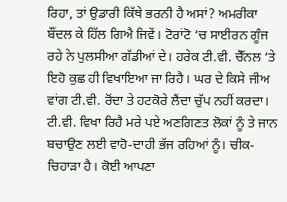ਰਿਹਾ, ਤਾਂ ਉਡਾਰੀ ਕਿੱਥੇ ਭਰਨੀ ਹੈ ਅਸਾਂ? ਅਮਰੀਕਾ ਬੌਂਦਲ ਕੇ ਹਿੱਲ ਗਿਐ ਜਿਵੇਂ। ਟੋਰਾਂਟੋ ‘ਚ ਸਾਈਰਨ ਗੂੰਜ ਰਹੇ ਨੇ ਪੁਲਸੀਆ ਗੱਡੀਆਂ ਦੇ। ਹਰੇਕ ਟੀ.ਵੀ. ਚੈੱਨਲ ‘ਤੇ ਇਹੋ ਕੁਛ ਹੀ ਵਿਖਾਇਆ ਜਾ ਰਿਹੈ। ਘਰ ਦੇ ਕਿਸੇ ਜੀਅ ਵਾਂਗ ਟੀ.ਵੀ. ਰੋਂਦਾ ਤੇ ਹਟਕੋਰੇ ਲੈਂਦਾ ਚੁੱਪ ਨਹੀਂ ਕਰਦਾ। ਟੀ.ਵੀ. ਵਿਖਾ ਰਿਹੈ ਮਰੇ ਪਏ ਅਣਗਿਣਤ ਲੋਕਾਂ ਨੂੰ ਤੇ ਜਾਨ ਬਚਾਉਣ ਲਈ ਵਾਹੋ-ਦਾਹੀ ਭੱਜ ਰਹਿਆਂ ਨੂੰ। ਚੀਕ-ਚਿਹਾੜਾ ਹੈ। ਕੋਈ ਆਪਣਾ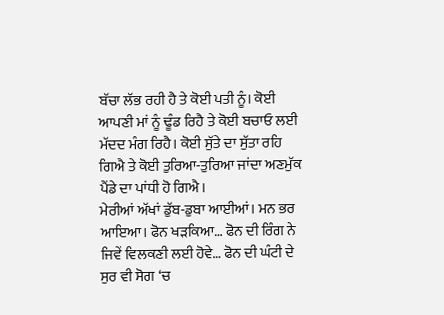ਬੱਚਾ ਲੱਭ ਰਹੀ ਹੈ ਤੇ ਕੋਈ ਪਤੀ ਨੂੰ। ਕੋਈ ਆਪਣੀ ਮਾਂ ਨੂੰ ਢੂੰਡ ਰਿਹੈ ਤੇ ਕੋਈ ਬਚਾਓ ਲਈ ਮੱਦਦ ਮੰਗ ਰਿਹੈ। ਕੋਈ ਸੁੱਤੇ ਦਾ ਸੁੱਤਾ ਰਹਿ ਗਿਐ ਤੇ ਕੋਈ ਤੁਰਿਆ-ਤੁਰਿਆ ਜਾਂਦਾ ਅਣਮੁੱਕ ਪੈਂਡੇ ਦਾ ਪਾਂਧੀ ਹੋ ਗਿਐ।
ਮੇਰੀਆਂ ਅੱਖਾਂ ਡੁੱਬ-ਡੁਬਾ ਆਈਆਂ। ਮਨ ਭਰ ਆਇਆ। ਫੋਨ ਖੜਕਿਆ… ਫੋਨ ਦੀ ਰਿੰਗ ਨੇ ਜਿਵੇਂ ਵਿਲਕਣੀ ਲਈ ਹੋਵੇ… ਫੋਨ ਦੀ ਘੰਟੀ ਦੇ ਸੁਰ ਵੀ ਸੋਗ ‘ਚ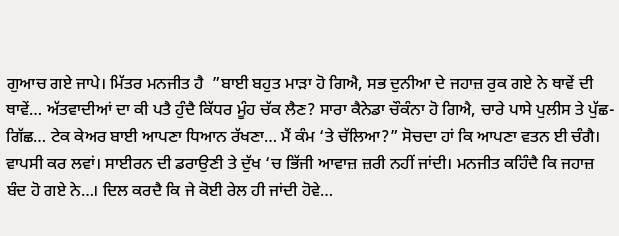ਗੁਆਚ ਗਏ ਜਾਪੇ। ਮਿੱਤਰ ਮਨਜੀਤ ਹੈ  ”ਬਾਈ ਬਹੁਤ ਮਾੜਾ ਹੋ ਗਿਐ, ਸਭ ਦੁਨੀਆ ਦੇ ਜਹਾਜ਼ ਰੁਕ ਗਏ ਨੇ ਥਾਵੇਂ ਦੀ ਥਾਵੇਂ… ਅੱਤਵਾਦੀਆਂ ਦਾ ਕੀ ਪਤੈ ਹੁੰਦੈ ਕਿੱਧਰ ਮੂੰਹ ਚੱਕ ਲੈਣ? ਸਾਰਾ ਕੈਨੇਡਾ ਚੌਕੰਨਾ ਹੋ ਗਿਐ, ਚਾਰੇ ਪਾਸੇ ਪੁਲੀਸ ਤੇ ਪੁੱਛ-ਗਿੱਛ… ਟੇਕ ਕੇਅਰ ਬਾਈ ਆਪਣਾ ਧਿਆਨ ਰੱਖਣਾ… ਮੈਂ ਕੰਮ ‘ਤੇ ਚੱਲਿਆ?” ਸੋਚਦਾ ਹਾਂ ਕਿ ਆਪਣਾ ਵਤਨ ਈ ਚੰਗੈ। ਵਾਪਸੀ ਕਰ ਲਵਾਂ। ਸਾਈਰਨ ਦੀ ਡਰਾਉਣੀ ਤੇ ਦੁੱਖ ‘ਚ ਭਿੱਜੀ ਆਵਾਜ਼ ਜ਼ਰੀ ਨਹੀਂ ਜਾਂਦੀ। ਮਨਜੀਤ ਕਹਿੰਦੈ ਕਿ ਜਹਾਜ਼ ਬੰਦ ਹੋ ਗਏ ਨੇ…। ਦਿਲ ਕਰਦੈ ਕਿ ਜੇ ਕੋਈ ਰੇਲ ਹੀ ਜਾਂਦੀ ਹੋਵੇ…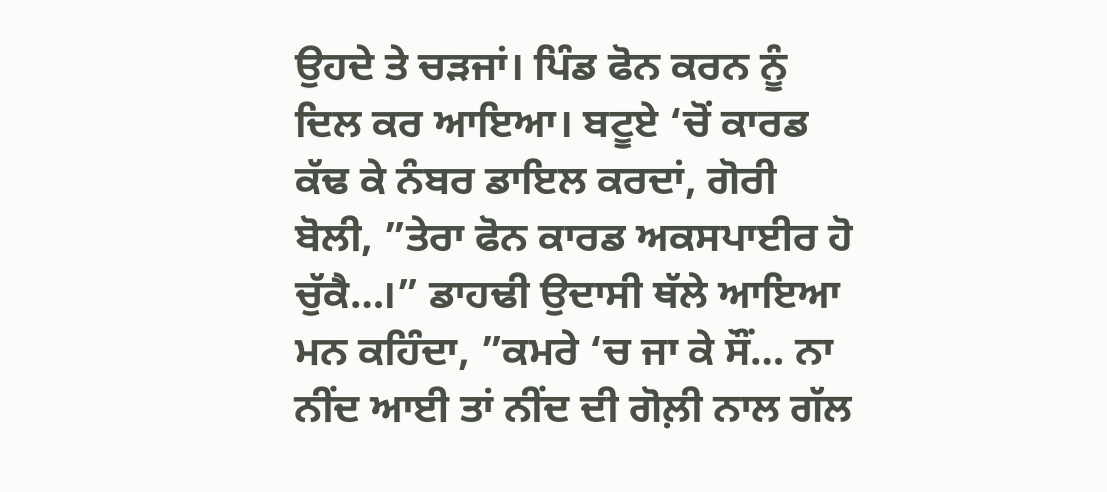ਉਹਦੇ ਤੇ ਚੜਜਾਂ। ਪਿੰਡ ਫੋਨ ਕਰਨ ਨੂੰ ਦਿਲ ਕਰ ਆਇਆ। ਬਟੂਏ ‘ਚੋਂ ਕਾਰਡ ਕੱਢ ਕੇ ਨੰਬਰ ਡਾਇਲ ਕਰਦਾਂ, ਗੋਰੀ ਬੋਲੀ, ”ਤੇਰਾ ਫੋਨ ਕਾਰਡ ਅਕਸਪਾਈਰ ਹੋ ਚੁੱਕੈ…।” ਡਾਹਢੀ ਉਦਾਸੀ ਥੱਲੇ ਆਇਆ ਮਨ ਕਹਿੰਦਾ, ”ਕਮਰੇ ‘ਚ ਜਾ ਕੇ ਸੌਂ… ਨਾ ਨੀਂਦ ਆਈ ਤਾਂ ਨੀਂਦ ਦੀ ਗੋਲ਼ੀ ਨਾਲ ਗੱਲ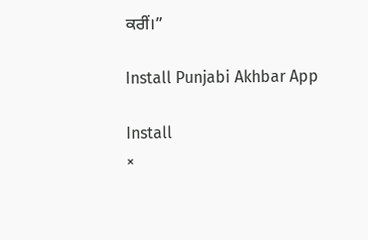ਕਰੀਂ।”

Install Punjabi Akhbar App

Install
×